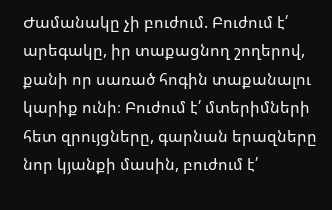Ժամանակը չի բուժում. Բուժում է՛ արեգակը, իր տաքացնող շողերով, քանի որ սառած հոգին տաքանալու կարիք ունի։ Բուժում է՛ մտերիմների հետ զրույցները, գարնան երազները նոր կյանքի մասին, բուժում է՛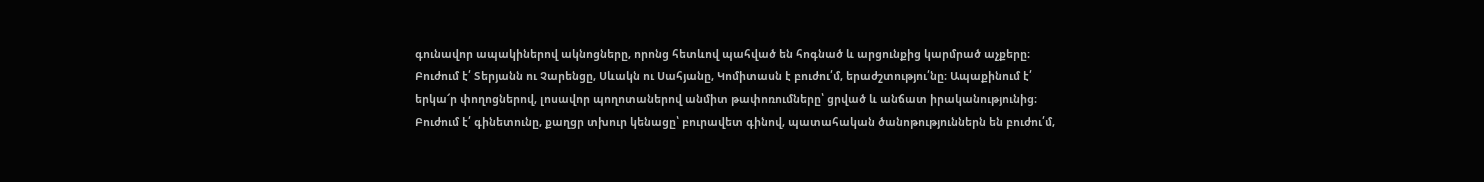գունավոր ապակիներով ակնոցները, որոնց հետևով պահված են հոգնած և արցունքից կարմրած աչքերը։ Բուժում է՛ Տերյանն ու Չարենցը, Սևակն ու Սահյանը, Կոմիտասն է բուժու՛մ, երաժշտությու՛նը։ Ապաքինում է՛ երկա՜ր փողոցներով, լոսավոր պողոտաներով անմիտ թափոռումները՝ ցրված և անճատ իրականությունից։ Բուժում է՛ գինետունը, քաղցր տխուր կենացը՝ բուրավետ գինով, պատահական ծանոթություններն են բուժու՛մ,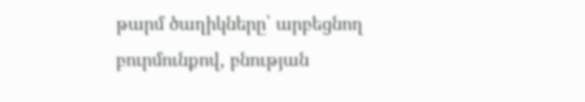թարմ ծաղիկները՝ արբեցնող բուրմունքով, բնության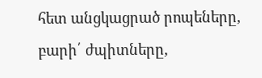հետ անցկացրած րոպեները, բարի՛ ժպիտները,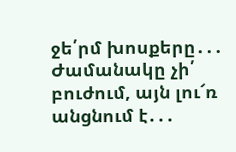ջե՛րմ խոսքերը․․․ Ժամանակը չի՛ բուժում, այն լու՜ռ անցնում է․․․